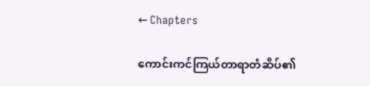← Chapters

ကောင်းကင်ကြယ်တာရာတံဆိပ်၏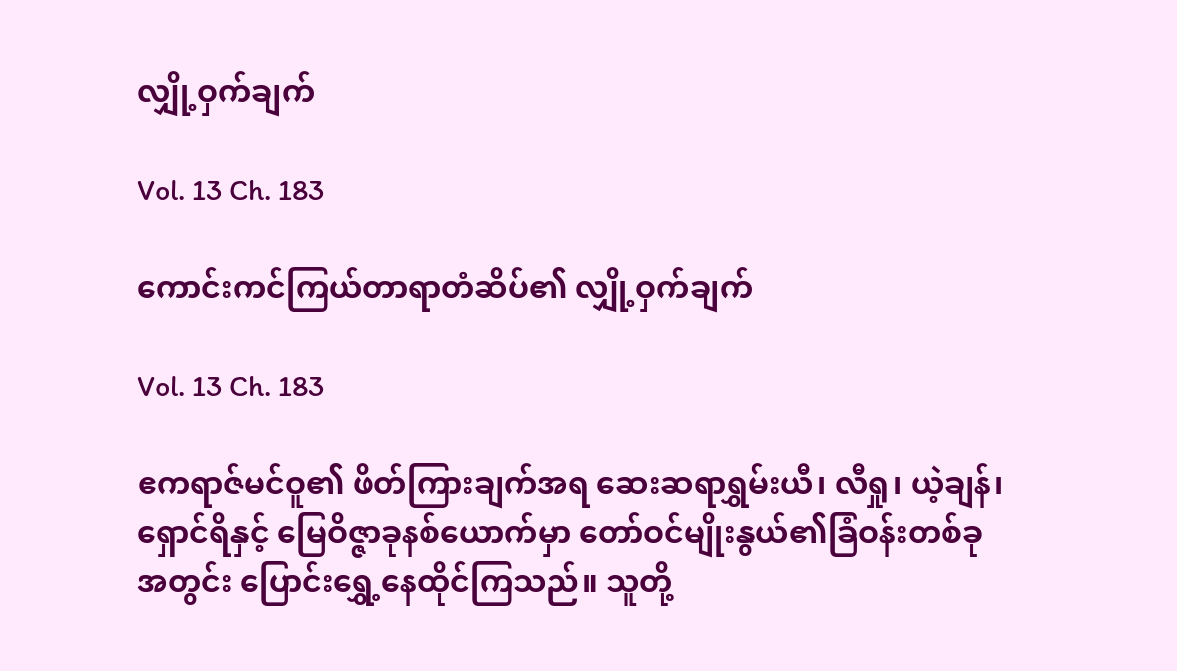လျှို့ဝှက်ချက်

Vol. 13 Ch. 183

ကောင်းကင်ကြယ်တာရာတံဆိပ်၏ လျှို့ဝှက်ချက်

Vol. 13 Ch. 183

ဧကရာဇ်မင်ဝူ၏ ဖိတ်ကြားချက်အရ ဆေးဆရာရွှမ်းယီ၊ လီရှု၊ ယဲ့ချန်၊ ရှောင်ရိနှင့် မြေဝိဇ္ဇာခုနစ်ယောက်မှာ တော်ဝင်မျိုးနွယ်၏ခြံဝန်းတစ်ခုအတွင်း ပြောင်းရွှေ့နေထိုင်ကြသည်။ သူတို့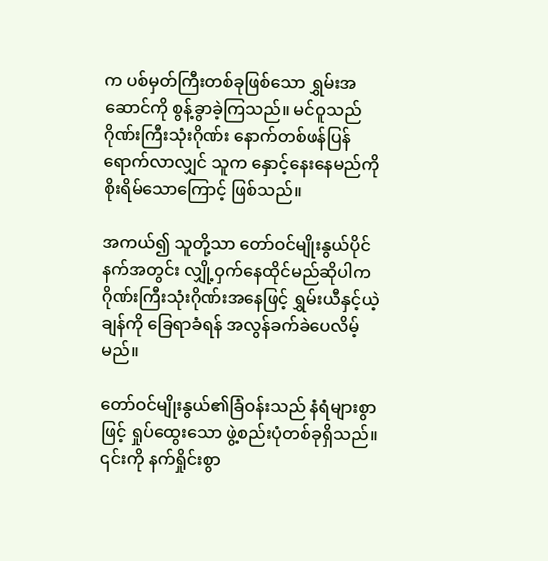က ပစ်မှတ်ကြီးတစ်ခုဖြစ်သော ရွှမ်းအဆောင်ကို စွန့်ခွာခဲ့ကြသည်။ မင်ဝူသည် ဂိုဏ်းကြီးသုံးဂိုဏ်း နောက်တစ်ဖန်ပြန်ရောက်လာလျှင် သူက နှောင့်နေးနေမည်ကို စိုးရိမ်သောကြောင့် ဖြစ်သည်။

အကယ်၍ သူတို့သာ တော်ဝင်မျိုးနွယ်ပိုင်နက်အတွင်း လျှို့ဝှက်နေထိုင်မည်ဆိုပါက ဂိုဏ်းကြီးသုံးဂိုဏ်းအနေဖြင့် ရွှမ်းယီနှင့်ယဲ့ချန်ကို ခြေရာခံရန် အလွန်ခက်ခဲပေလိမ့်မည်။

တော်ဝင်မျိုးနွယ်၏ခြံဝန်းသည် နံရံများစွာဖြင့် ရှုပ်ထွေးသော ဖွဲ့စည်းပုံတစ်ခုရှိသည်။ ၎င်းကို နက်ရှိုင်းစွာ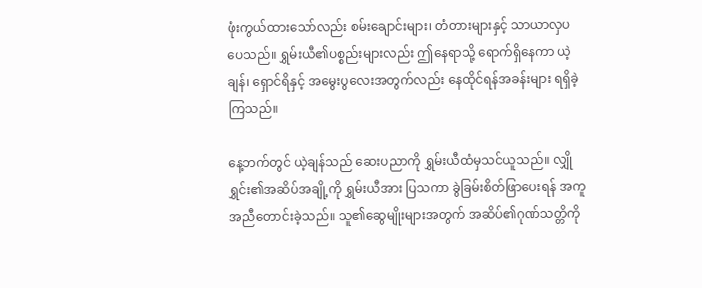ဖုံးကွယ်ထားသော်လည်း စမ်းချောင်းများ၊ တံတားများနှင့် သာယာလှပပေသည်။ ရွှမ်းယီ၏ပစ္စည်းများလည်း ဤနေရာသို့ ရောက်ရှိနေကာ ယဲ့ချန်၊ ရှောင်ရိနှင့် အမွေးပွလေးအတွက်လည်း နေထိုင်ရန်အခန်းများ ရရှိခဲ့ကြသည်။

နေ့ဘက်တွင် ယဲ့ချန်သည် ဆေးပညာကို ရွှမ်းယီထံမှသင်ယူသည်။ လျှိုရွှင်း၏အဆိပ်အချို့ကို ရွှမ်းယီအား ပြသကာ ခွဲခြမ်းစိတ်ဖြာပေးရန် အကူအညီတောင်းခဲ့သည်။ သူ၏ဆွေမျိုးများအတွက် အဆိပ်၏ဂုဏ်သတ္တိကို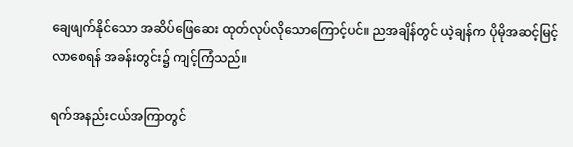ချေဖျက်နိုင်သော အဆိပ်ဖြေဆေး ထုတ်လုပ်လိုသောကြောင့်ပင်။ ညအချိန်တွင် ယဲ့ချန်က ပိုမိုအဆင့်မြင့်လာစေရန် အခန်းတွင်း၌ ကျင့်ကြံသည်။

ရက်အနည်းငယ်အကြာတွင်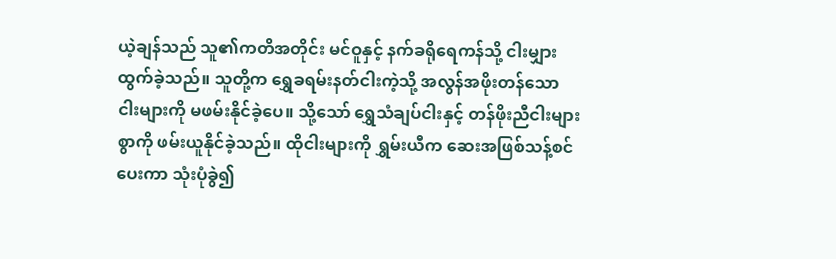ယဲ့ချန်သည် သူ၏ကတိအတိုင်း မင်ဝူနှင့် နက်ခရိုရေကန်သို့ ငါးမျှားထွက်ခဲ့သည်။ သူတို့က ရွှေခရမ်းနတ်ငါးကဲ့သို့ အလွန်အဖိုးတန်သော ငါးများကို မဖမ်းနိုင်ခဲ့ပေ။ သို့သော် ရွှေသံချပ်ငါးနှင့် တန်ဖိုးညီငါးများစွာကို ဖမ်းယူနိုင်ခဲ့သည်။ ထိုငါးများကို ရွှမ်းယီက ဆေးအဖြစ်သန့်စင်ပေးကာ သုံးပုံခွဲ၍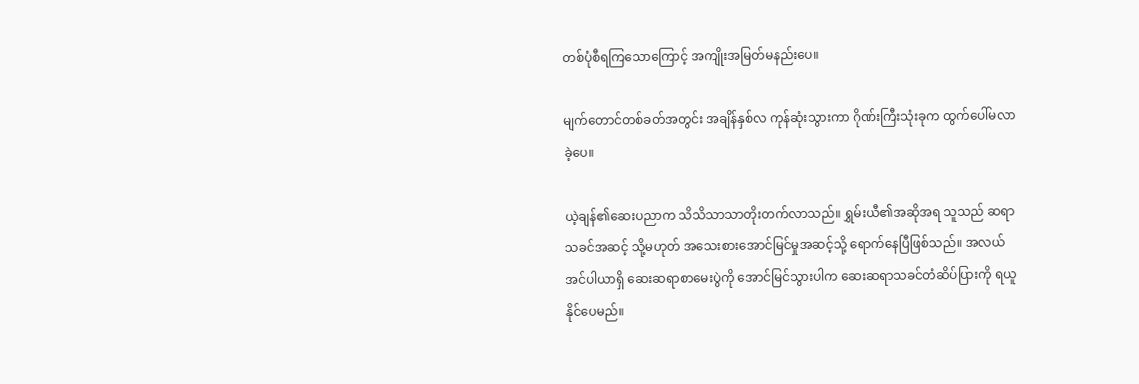တစ်ပုံစီရကြသောကြောင့် အကျိုးအမြတ်မနည်းပေ။

မျက်တောင်တစ်ခတ်အတွင်း အချိန်နှစ်လ ကုန်ဆုံးသွားကာ ဂိုဏ်းကြီးသုံးခုက ထွက်ပေါ်မလာခဲ့ပေ။

ယဲ့ချန်၏ဆေးပညာက သိသိသာသာတိုးတက်လာသည်။ ရွှမ်းယီ၏အဆိုအရ သူသည် ဆရာသခင်အဆင့် သို့မဟုတ် အသေးစားအောင်မြင်မှုအဆင့်သို့ ရောက်နေပြီဖြစ်သည်။ အလယ်အင်ပါယာရှိ ဆေးဆရာစာမေးပွဲကို အောင်မြင်သွားပါက ဆေးဆရာသခင်တံဆိပ်ပြားကို ရယူနိုင်ပေမည်။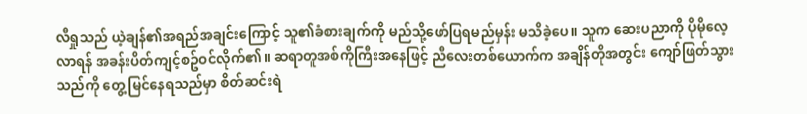လီရှုသည် ယဲ့ချန်၏အရည်အချင်းကြောင့် သူ၏ခံစားချက်ကို မည်သို့ဖော်ပြရမည်မှန်း မသိခဲ့ပေ။ သူက ဆေးပညာကို ပိုမိုလေ့လာရန် အခန်းပိတ်ကျင့်စဥ်ဝင်လိုက်၏။ ဆရာတူအစ်ကိုကြီးအနေဖြင့် ညီလေးတစ်ယောက်က အချိန်တိုအတွင်း ကျော်ဖြတ်သွားသည်ကို တွေ့မြင်နေရသည်မှာ စိတ်ဆင်းရဲ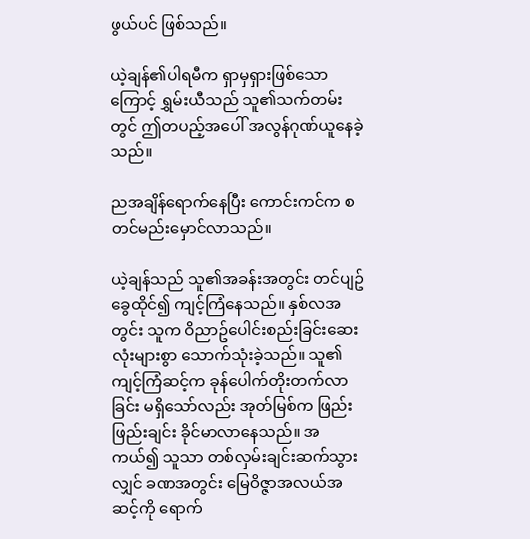ဖွယ်ပင် ဖြစ်သည်။

ယဲ့ချန်၏ပါရမီက ရှာမှရှားဖြစ်သောကြောင့် ရွှမ်းယီသည် သူ၏သက်တမ်းတွင် ဤတပည့်အပေါ် အလွန်ဂုဏ်ယူနေခဲ့သည်။

ညအချိန်ရောက်နေပြီး ကောင်းကင်က စတင်မည်းမှောင်လာသည်။

ယဲ့ချန်သည် သူ၏အခန်းအတွင်း တင်ပျဥ်ခွေထိုင်၍ ကျင့်ကြံနေသည်။ နှစ်လအတွင်း သူက ဝိညာဥ်ပေါင်းစည်းခြင်းဆေးလုံးများစွာ သောက်သုံးခဲ့သည်။ သူ၏ကျင့်ကြံဆင့်က ခုန်ပေါက်တိုးတက်လာခြင်း မရှိသော်လည်း အုတ်မြစ်က ဖြည်းဖြည်းချင်း ခိုင်မာလာနေသည်။ အကယ်၍ သူသာ တစ်လှမ်းချင်းဆက်သွားလျှင် ခဏအတွင်း မြေဝိဇ္ဇာအလယ်အဆင့်ကို ရောက်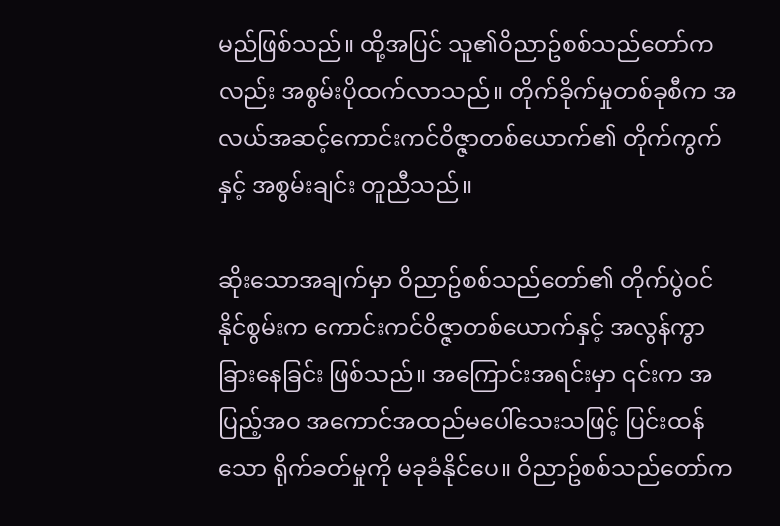မည်ဖြစ်သည်။ ထို့အပြင် သူ၏ဝိညာဥ်စစ်သည်တော်ကလည်း အစွမ်းပိုထက်လာသည်။ တိုက်ခိုက်မှုတစ်ခုစီက အလယ်အဆင့်ကောင်းကင်ဝိဇ္ဇာတစ်ယောက်၏ တိုက်ကွက်နှင့် အစွမ်းချင်း တူညီသည်။

ဆိုးသောအချက်မှာ ဝိညာဥ်စစ်သည်တော်၏ တိုက်ပွဲဝင်နိုင်စွမ်းက ကောင်းကင်ဝိဇ္ဇာတစ်ယောက်နှင့် အလွန်ကွာခြားနေခြင်း ဖြစ်သည်။ အကြောင်းအရင်းမှာ ၎င်းက အပြည့်အဝ အကောင်အထည်မပေါ်သေးသဖြင့် ပြင်းထန်သော ရိုက်ခတ်မှုကို မခုခံနိုင်ပေ။ ဝိညာဥ်စစ်သည်တော်က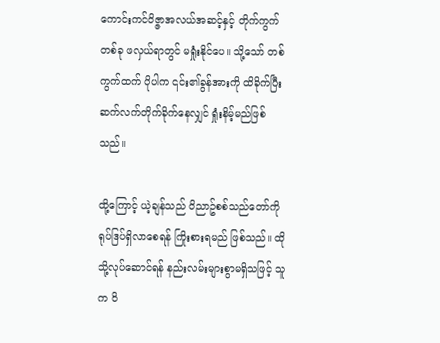ကောင်းကင်ဝိဇ္ဇာအလယ်အဆင့်နှင့် တိုက်ကွက်တစ်ခု ဖလှယ်ရာတွင် မရှုံးနိုင်ပေ။ သို့သော် တစ်ကွက်ထက် ပိုပါက ၎င်း၏ခွန်အားကို ထိခိုက်ပြီး ဆက်လက်တိုက်ခိုက်နေလျှင် ရှုံးနိမ့်မည်ဖြစ်သည်။

ထို့ကြောင့် ယဲ့ချန်သည် ဝိညာဥ်စစ်သည်တော်ကို ရုပ်ဒြပ်ရှိလာစေရန် ကြိုးစားရမည် ဖြစ်သည်။ ထိုသို့လုပ်ဆောင်ရန် နည်းလမ်းများစွာမရှိသဖြင့် သူက ဝိ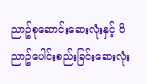ညာဥ်စုဆောင်းဆေးလုံးနှင့် ဝိညာဥ်ပေါင်းစည်းခြင်းဆေးလုံး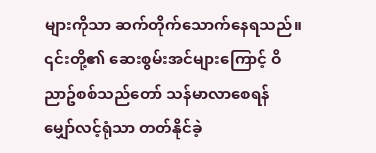များကိုသာ ဆက်တိုက်သောက်နေရသည်။ ၎င်းတို့၏ ဆေးစွမ်းအင်များကြောင့် ဝိညာဥ်စစ်သည်တော် သန်မာလာစေရန် မျှော်လင့်ရုံသာ တတ်နိုင်ခဲ့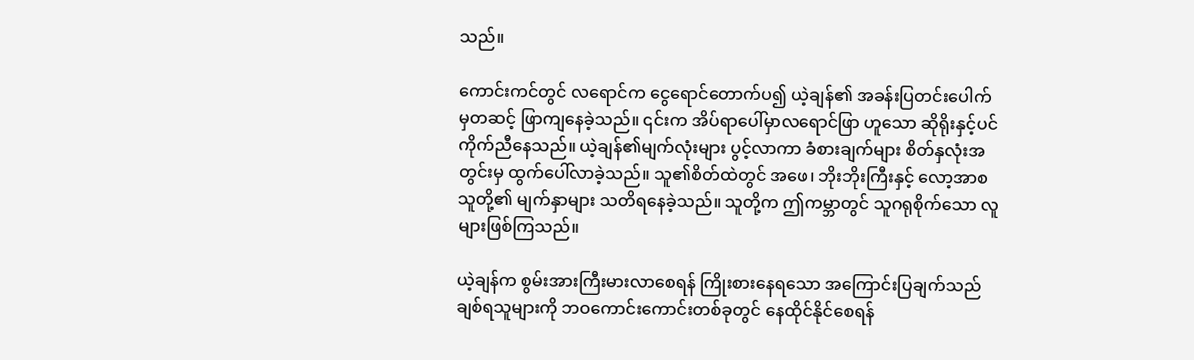သည်။

ကောင်းကင်တွင် လရောင်က ငွေရောင်တောက်ပ၍ ယဲ့ချန်၏ အခန်းပြတင်းပေါက်မှတဆင့် ဖြာကျနေခဲ့သည်။ ၎င်းက အိပ်ရာပေါ်မှာလရောင်ဖြာ ဟူသော ဆိုရိုးနှင့်ပင် ကိုက်ညီနေသည်။ ယဲ့ချန်၏မျက်လုံးများ ပွင့်လာကာ ခံစားချက်များ စိတ်နှလုံးအတွင်းမှ ထွက်ပေါ်လာခဲ့သည်။ သူ၏စိတ်ထဲတွင် အဖေ၊ ဘိုးဘိုးကြီးနှင့် လော့အာစသူတို့၏ မျက်နှာများ သတိရနေခဲ့သည်။ သူတို့က ဤကမ္ဘာတွင် သူဂရုစိုက်သော လူများဖြစ်ကြသည်။

ယဲ့ချန်က စွမ်းအားကြီးမားလာစေရန် ကြိုးစားနေရသော အကြောင်းပြချက်သည် ချစ်ရသူများကို ဘဝကောင်းကောင်းတစ်ခုတွင် နေထိုင်နိုင်စေရန်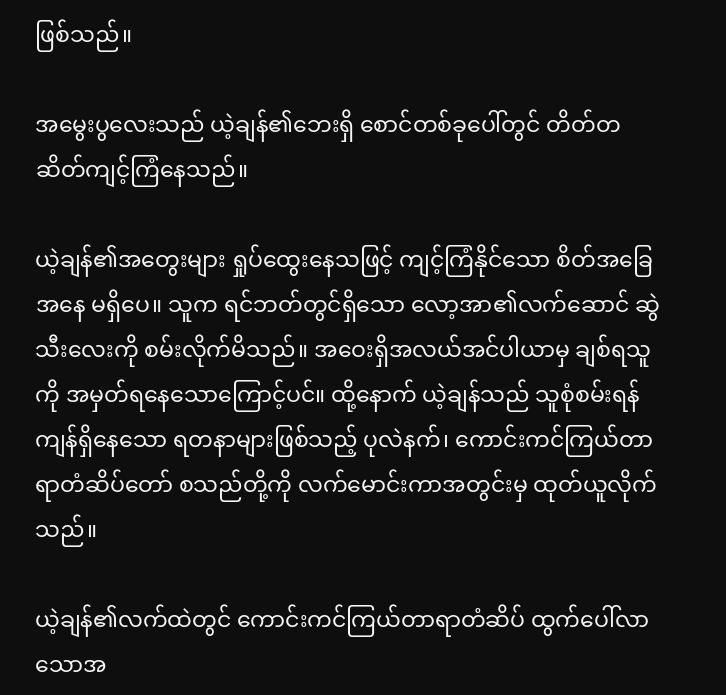ဖြစ်သည်။

အမွေးပွလေးသည် ယဲ့ချန်၏ဘေးရှိ စောင်တစ်ခုပေါ်တွင် တိတ်တဆိတ်ကျင့်ကြံနေသည်။

ယဲ့ချန်၏အတွေးများ ရှုပ်ထွေးနေသဖြင့် ကျင့်ကြံနိုင်သော စိတ်အခြေအနေ မရှိပေ။ သူက ရင်ဘတ်တွင်ရှိသော လော့အာ၏လက်ဆောင် ဆွဲသီးလေးကို စမ်းလိုက်မိသည်။ အဝေးရှိအလယ်အင်ပါယာမှ ချစ်ရသူကို အမှတ်ရနေသောကြောင့်ပင်။ ထို့နောက် ယဲ့ချန်သည် သူစုံစမ်းရန် ကျန်ရှိနေသော ရတနာများဖြစ်သည့် ပုလဲနက်၊ ကောင်းကင်ကြယ်တာရာတံဆိပ်တော် စသည်တို့ကို လက်မောင်းကာအတွင်းမှ ထုတ်ယူလိုက်သည်။

ယဲ့ချန်၏လက်ထဲတွင် ကောင်းကင်ကြယ်တာရာတံဆိပ် ထွက်ပေါ်လာသောအ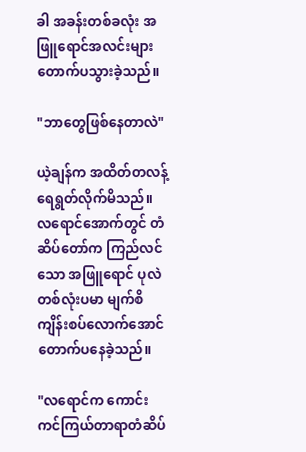ခါ အခန်းတစ်ခလုံး အဖြူရောင်အလင်းများ တောက်ပသွားခဲ့သည်။

"ဘာတွေဖြစ်နေတာလဲ"

ယဲ့ချန်က အထိတ်တလန့် ရေရွတ်လိုက်မိသည်။ လရောင်အောက်တွင် တံဆိပ်တော်က ကြည်လင်သော အဖြူရောင် ပုလဲတစ်လုံးပမာ မျက်စိကျိန်းစပ်လောက်အောင် တောက်ပနေခဲ့သည်။

"လရောင်က ကောင်းကင်ကြယ်တာရာတံဆိပ်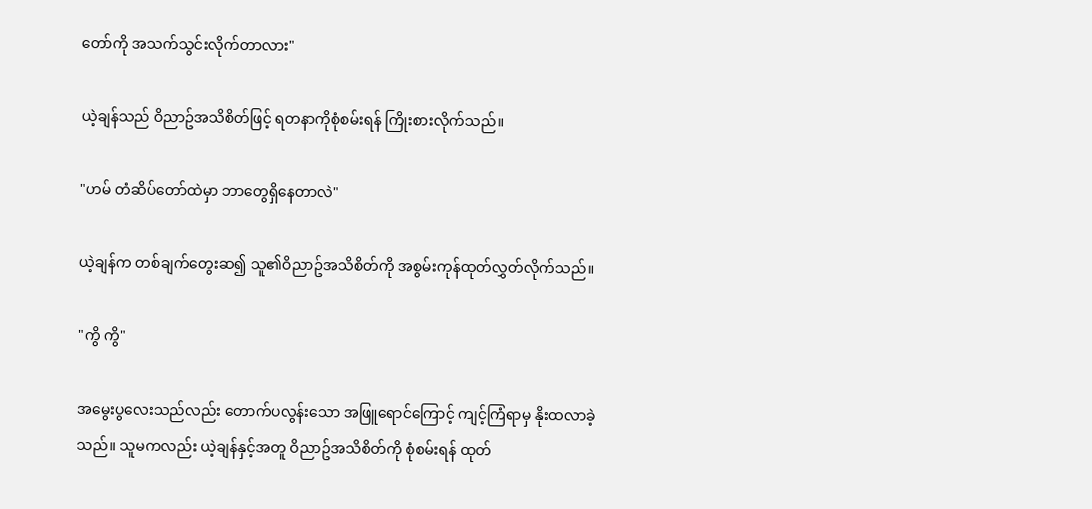တော်ကို အသက်သွင်းလိုက်တာလား"

ယဲ့ချန်သည် ဝိညာဥ်အသိစိတ်ဖြင့် ရတနာကိုစုံစမ်းရန် ကြိုးစားလိုက်သည်။

"ဟမ် တံဆိပ်တော်ထဲမှာ ဘာတွေရှိနေတာလဲ"

ယဲ့ချန်က တစ်ချက်တွေးဆ၍ သူ၏ဝိညာဥ်အသိစိတ်ကို အစွမ်းကုန်ထုတ်လွှတ်လိုက်သည်။

"ကွိ ကွိ"

အမွေးပွလေးသည်လည်း တောက်ပလွန်းသော အဖြူရောင်ကြောင့် ကျင့်ကြံရာမှ နိုးထလာခဲ့သည်။ သူမကလည်း ယဲ့ချန်နှင့်အတူ ဝိညာဥ်အသိစိတ်ကို စုံစမ်းရန် ထုတ်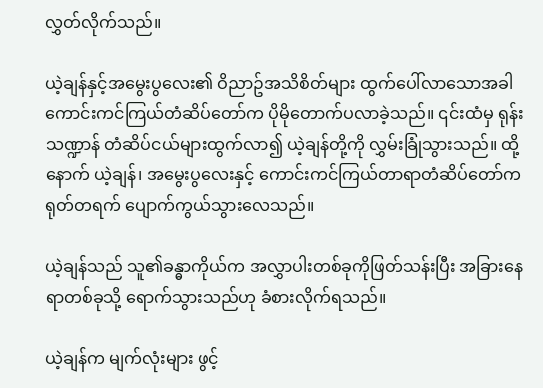လွှတ်လိုက်သည်။

ယဲ့ချန်နှင့်အမွေးပွလေး၏ ဝိညာဥ်အသိစိတ်များ ထွက်ပေါ်လာသောအခါ ကောင်းကင်ကြယ်တံဆိပ်တော်က ပိုမိုတောက်ပလာခဲ့သည်။ ၎င်းထံမှ ရုန်းသဏ္ဍာန် တံဆိပ်ငယ်များထွက်လာ၍ ယဲ့ချန်တို့ကို လွှမ်းခြုံသွားသည်။ ထို့နောက် ယဲ့ချန်၊ အမွေးပွလေးနှင့် ကောင်းကင်ကြယ်တာရာတံဆိပ်တော်က ရုတ်တရက် ပျောက်ကွယ်သွားလေသည်။

ယဲ့ချန်သည် သူ၏ခန္ဓာကိုယ်က အလွှာပါးတစ်ခုကိုဖြတ်သန်းပြီး အခြားနေရာတစ်ခုသို့ ရောက်သွားသည်ဟု ခံစားလိုက်ရသည်။

ယဲ့ချန်က မျက်လုံးများ ဖွင့်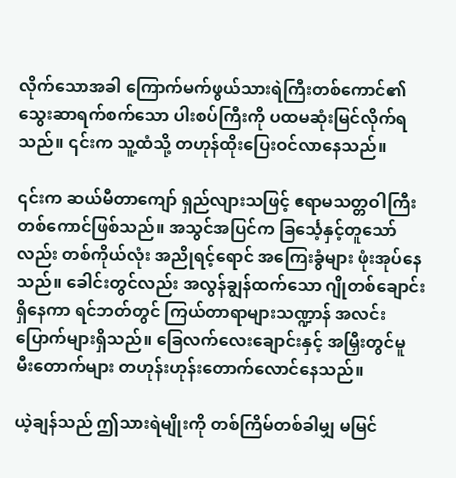လိုက်သောအခါ ကြောက်မက်ဖွယ်သားရဲကြီးတစ်ကောင်၏ သွေးဆာရက်စက်သော ပါးစပ်ကြီးကို ပထမဆုံးမြင်လိုက်ရသည်။ ၎င်းက သူ့ထံသို့ တဟုန်ထိုးပြေးဝင်လာနေသည်။

၎င်းက ဆယ်မီတာကျော် ရှည်လျားသဖြင့် ဧရာမသတ္တဝါကြီးတစ်ကောင်ဖြစ်သည်။ အသွင်အပြင်က ခြင်္သေ့နှင့်တူသော်လည်း တစ်ကိုယ်လုံး အညိုရင့်ရောင် အကြေးခွံများ ဖုံးအုပ်နေသည်။ ခေါင်းတွင်လည်း အလွန်ချွန်ထက်သော ဂျိုတစ်ချောင်းရှိနေကာ ရင်ဘတ်တွင် ကြယ်တာရာများသဏ္ဍာန် အလင်းပြောက်များရှိသည်။ ခြေလက်လေးချောင်းနှင့် အမြှီးတွင်မူ မီးတောက်များ တဟုန်းဟုန်းတောက်လောင်နေသည်။

ယဲ့ချန်သည် ဤသားရဲမျိုးကို တစ်ကြိမ်တစ်ခါမျှ မမြင်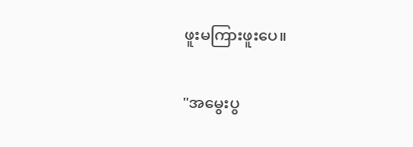ဖူးမကြားဖူးပေ။

"အမွေးပွ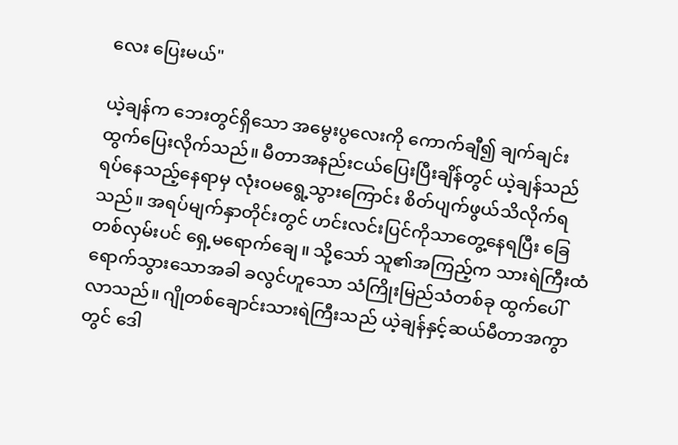လေး ပြေးမယ်"

ယဲ့ချန်က ဘေးတွင်ရှိသော အမွေးပွလေးကို ကောက်ချီ၍ ချက်ချင်းထွက်ပြေးလိုက်သည်။ မီတာအနည်းငယ်ပြေးပြီးချိန်တွင် ယဲ့ချန်သည် ရပ်နေသည့်နေရာမှ လုံးဝမရွေ့သွားကြောင်း စိတ်ပျက်ဖွယ်သိလိုက်ရသည်။ အရပ်မျက်နှာတိုင်းတွင် ဟင်းလင်းပြင်ကိုသာတွေ့နေရပြီး ခြေတစ်လှမ်းပင် ရှေ့မရောက်ချေ။ သို့သော် သူ၏အကြည့်က သားရဲကြီးထံ ရောက်သွားသောအခါ ခလွင်ဟူသော သံကြိုးမြည်သံတစ်ခု ထွက်ပေါ်လာသည်။ ဂျိုတစ်ချောင်းသားရဲကြီးသည် ယဲ့ချန်နှင့်ဆယ်မီတာအကွာတွင် ဒေါ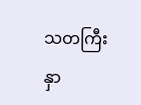သတကြီး နှာ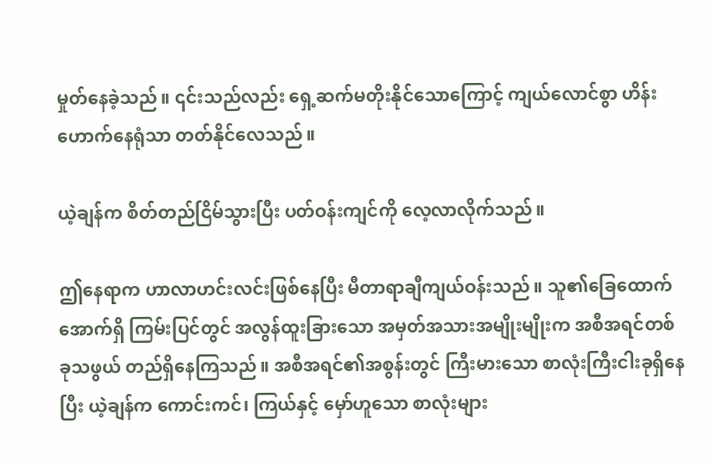မှုတ်နေခဲ့သည်။ ၎င်းသည်လည်း ရှေ့ဆက်မတိုးနိုင်သောကြောင့် ကျယ်လောင်စွာ ဟိန်းဟောက်နေရုံသာ တတ်နိုင်လေသည်။

ယဲ့ချန်က စိတ်တည်ငြိမ်သွားပြီး ပတ်ဝန်းကျင်ကို လေ့လာလိုက်သည်။

ဤနေရာက ဟာလာဟင်းလင်းဖြစ်နေပြီး မီတာရာချီကျယ်ဝန်းသည်။ သူ၏ခြေထောက်အောက်ရှိ ကြမ်းပြင်တွင် အလွန်ထူးခြားသော အမှတ်အသားအမျိုးမျိုးက အစီအရင်တစ်ခုသဖွယ် တည်ရှိနေကြသည်။ အစီအရင်၏အစွန်းတွင် ကြီးမားသော စာလုံးကြီးငါးခုရှိနေပြီး ယဲ့ချန်က ကောင်းကင်၊ ကြယ်နှင့် မှော်ဟူသော စာလုံးများ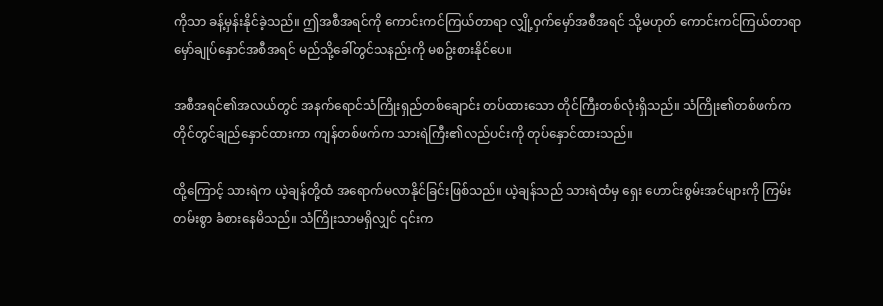ကိုသာ ခန့်မှန်းနိုင်ခဲ့သည်။ ဤအစီအရင်ကို ကောင်းကင်ကြယ်တာရာ လျှို့ဝှက်မှော်အစီအရင် သို့မဟုတ် ကောင်းကင်ကြယ်တာရာ မှော်ချုပ်နှောင်အစီအရင် မည်သို့ခေါ်တွင်သနည်းကို မစဥ်းစားနိုင်ပေ။

အစီအရင်၏အလယ်တွင် အနက်ရောင်သံကြိုးရှည်တစ်ချောင်း တပ်ထားသော တိုင်ကြီးတစ်လုံးရှိသည်။ သံကြိုး၏တစ်ဖက်က တိုင်တွင်ချည်နှောင်ထားကာ ကျန်တစ်ဖက်က သားရဲကြီး၏လည်ပင်းကို တုပ်နှောင်ထားသည်။

ထို့ကြောင့် သားရဲက ယဲ့ချန်တို့ထံ အရောက်မလာနိုင်ခြင်းဖြစ်သည်။ ယဲ့ချန်သည် သားရဲထံမှ ရှေး ဟောင်းစွမ်းအင်များကို ကြမ်းတမ်းစွာ ခံစားနေမိသည်။ သံကြိုးသာမရှိလျှင် ၎င်းက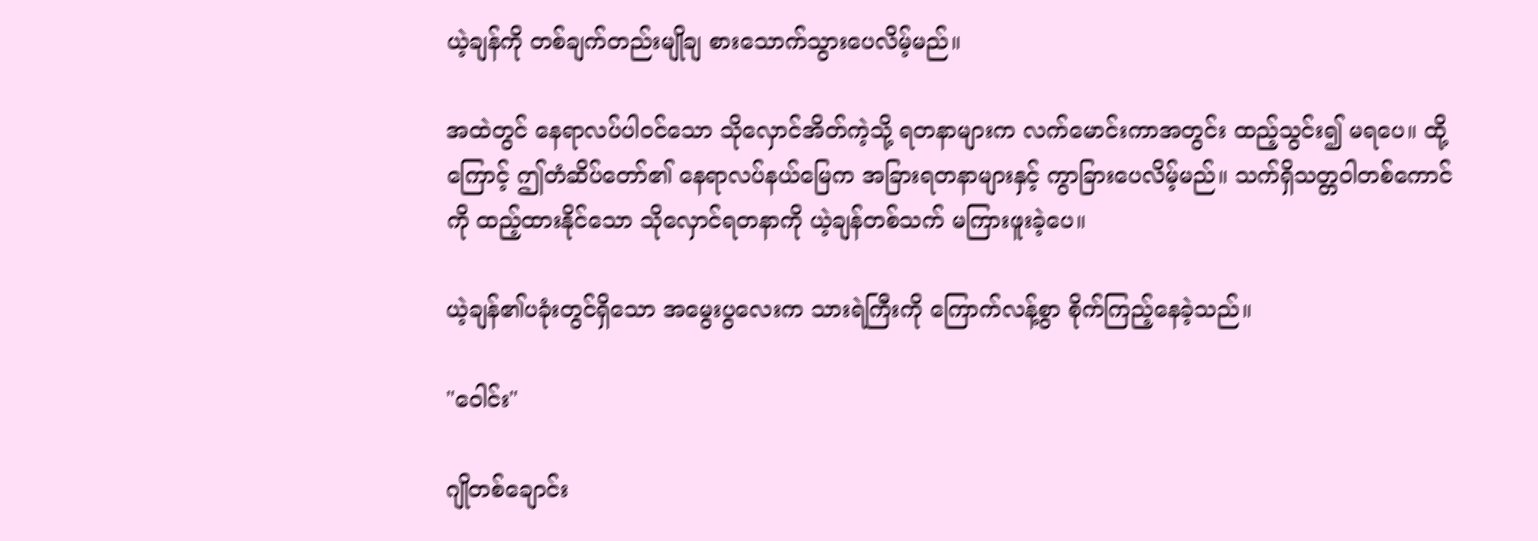ယဲ့ချန်ကို တစ်ချက်တည်းမျိုချ စားသောက်သွားပေလိမ့်မည်။

အထဲတွင် နေရာလပ်ပါဝင်သော သိုလှောင်အိတ်ကဲ့သို့ ရတနာများက လက်မောင်းကာအတွင်း ထည့်သွင်း၍ မရပေ။ ထို့ကြောင့် ဤတံဆိပ်တော်၏ နေရာလပ်နယ်မြေက အခြားရတနာများနှင့် ကွာခြားပေလိမ့်မည်။ သက်ရှိသတ္တဝါတစ်ကောင်ကို ထည့်ထားနိုင်သော သိုလှောင်ရတနာကို ယဲ့ချန်တစ်သက် မကြားဖူးခဲ့ပေ။

ယဲ့ချန်၏ပခုံးတွင်ရှိသော အမွေးပွလေးက သားရဲကြီးကို ကြောက်လန့်စွာ စိုက်ကြည့်နေခဲ့သည်။

"ဝေါင်း"

ဂျိုတစ်ချောင်း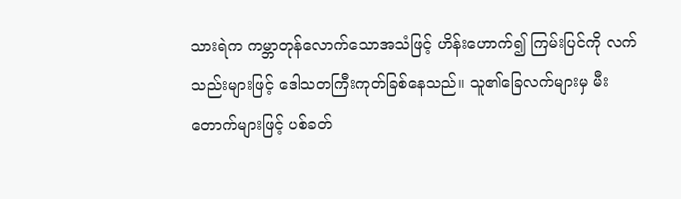သားရဲက ကမ္ဘာတုန်လောက်သောအသံဖြင့် ဟိန်းဟောက်၍ ကြမ်းပြင်ကို လက်သည်းများဖြင့် ဒေါသတကြီးကုတ်ခြစ်နေသည်။ သူ၏ခြေလက်များမှ မီးတောက်များဖြင့် ပစ်ခတ်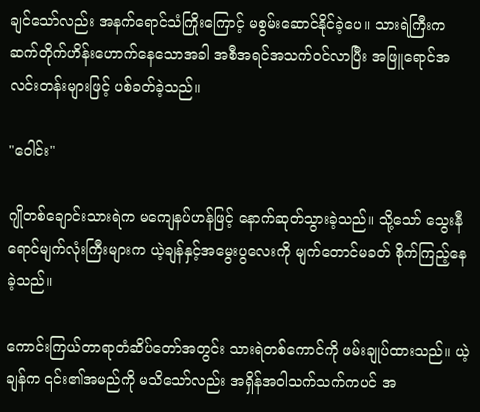ချင်သော်လည်း အနက်ရောင်သံကြိုးကြောင့် မစွမ်းဆောင်နိုင်ခဲ့ပေ။ သားရဲကြီးက ဆက်တိုက်ဟိန်းဟောက်နေသောအခါ အစီအရင်အသက်ဝင်လာပြီး အဖြူရောင်အလင်းတန်းများဖြင့် ပစ်ခတ်ခဲ့သည်။

"ဝေါင်း"

ဂျိုတစ်ချောင်းသားရဲက မကျေနပ်ဟန်ဖြင့် နောက်ဆုတ်သွားခဲ့သည်။ သို့သော် သွေးနီရောင်မျက်လုံးကြီးများက ယဲ့ချန်နှင့်အမွေးပွလေးကို မျက်တောင်မခတ် စိုက်ကြည့်နေခဲ့သည်။

ကောင်းကြယ်တာရာတံဆိပ်တော်အတွင်း သားရဲတစ်ကောင်ကို ဖမ်းချုပ်ထားသည်။ ယဲ့ချန်က ၎င်း၏အမည်ကို မသိသော်လည်း အရှိန်အဝါသက်သက်ကပင် အ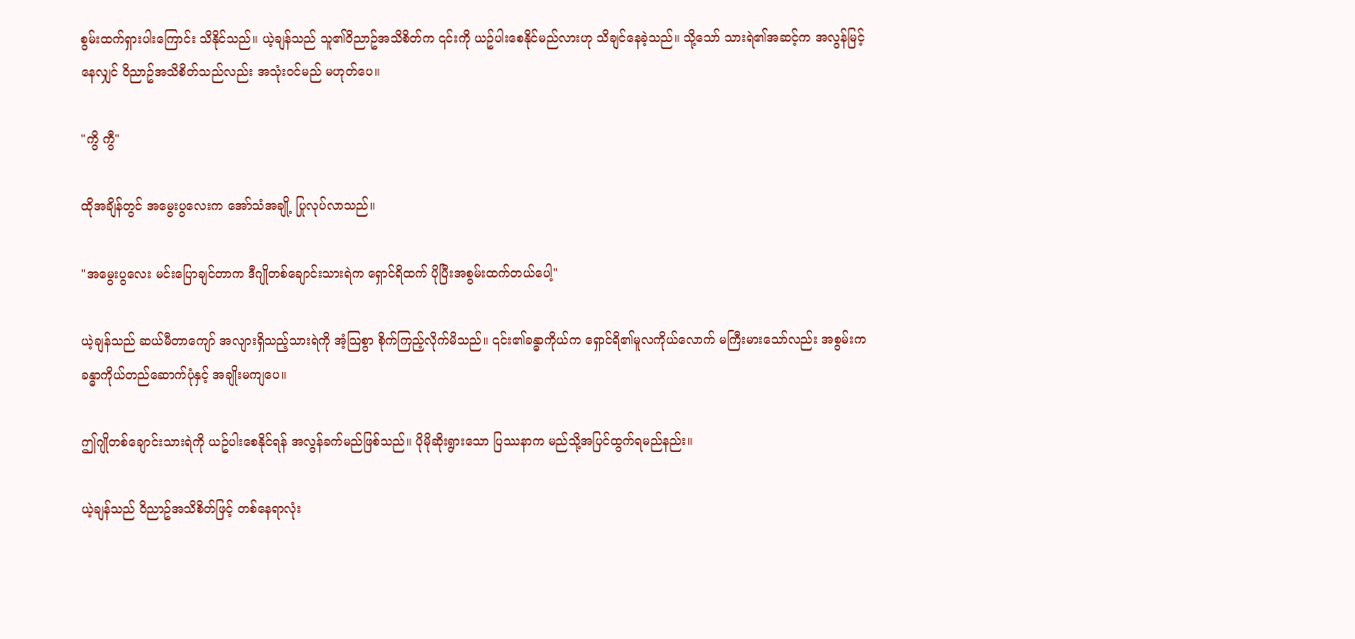စွမ်းထက်ရှားပါးကြောင်း သိနိုင်သည်။ ယဲ့ချန်သည် သူ၏ဝိညာဥ်အသိစိတ်က ၎င်းကို ယဥ်ပါးစေနိုင်မည်လားဟု သိချင်နေခဲ့သည်။ သို့သော် သားရဲ၏အဆင့်က အလွန်မြင့်နေလျှင် ဝိညာဥ်အသိစိတ်သည်လည်း အသုံးဝင်မည် မဟုတ်ပေ။

"ကွိ ကွီ"

ထိုအချိန်တွင် အမွေးပွလေးက အော်သံအချို့ ပြုလုပ်လာသည်။

"အမွေးပွလေး မင်းပြောချင်တာက ဒီဂျိုတစ်ချောင်းသားရဲက ရှောင်ရိထက် ပိုပြီးအစွမ်းထက်တယ်ပေါ့"

ယဲ့ချန်သည် ဆယ်မီတာကျော် အလျားရှိသည့်သားရဲကို အံ့သြစွာ စိုက်ကြည့်လိုက်မိသည်။ ၎င်း၏ခန္ဓာကိုယ်က ရှောင်ရိ၏မူလကိုယ်လောက် မကြီးမားသော်လည်း အစွမ်းက ခန္ဓာကိုယ်တည်ဆောက်ပုံနှင့် အချိုးမကျပေ။

ဤဂျိုတစ်ချောင်းသားရဲကို ယဥ်ပါးစေနိုင်ရန် အလွန်ခက်မည်ဖြစ်သည်။ ပိုမိုဆိုးရွားသော ပြဿနာက မည်သို့အပြင်ထွက်ရမည်နည်း။

ယဲ့ချန်သည် ဝိညာဥ်အသိစိတ်ဖြင့် တစ်နေရာလုံး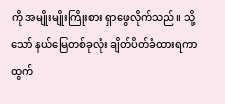ကို အမျိုးမျိုးကြိုးစား ရှာဖွေလိုက်သည်။ သို့သော် နယ်မြေတစ်ခုလုံး ချိတ်ပိတ်ခံထားရကာ ထွက်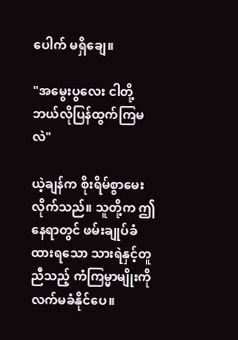ပေါက် မရှိချေ။

"အမွေးပွလေး ငါတို့ ဘယ်လိုပြန်ထွက်ကြမလဲ"

ယဲ့ချန်က စိုးရိမ်စွာမေးလိုက်သည်။ သူတို့က ဤနေရာတွင် ဖမ်းချုပ်ခံထားရသော သားရဲနှင့်တူညီသည့် ကံကြမ္မာမျိုးကို လက်မခံနိုင်ပေ။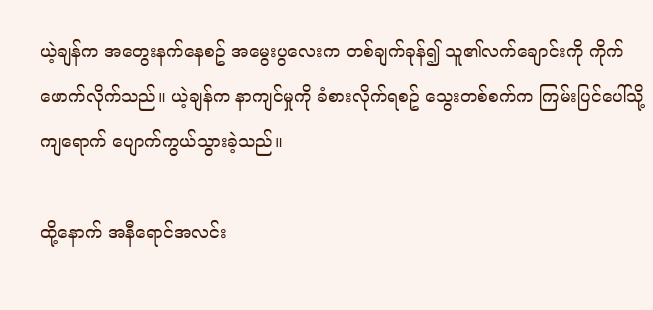ယဲ့ချန်က အတွေးနက်နေစဥ် အမွေးပွလေးက တစ်ချက်ခုန်၍ သူ၏လက်ချောင်းကို ကိုက်ဖောက်လိုက်သည်။ ယဲ့ချန်က နာကျင်မှုကို ခံစားလိုက်ရစဥ် သွေးတစ်စက်က ကြမ်းပြင်ပေါ်သို့ ကျရောက် ပျောက်ကွယ်သွားခဲ့သည်။

ထို့နောက် အနီရောင်အလင်း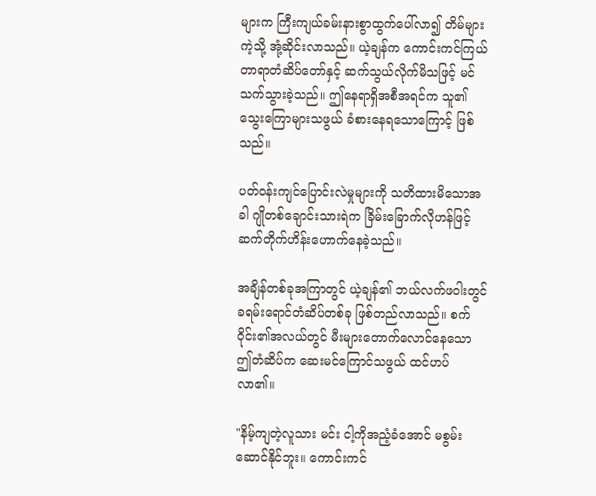များက ကြီးကျယ်ခမ်းနားစွာထွက်ပေါ်လာ၍ တိမ်များကဲ့သို့ အုံ့ဆိုင်းလာသည်။ ယဲ့ချန်က ကောင်းကင်ကြယ်တာရာတံဆိပ်တော်နှင့် ဆက်သွယ်လိုက်မိသဖြင့် မင်သက်သွားခဲ့သည်။ ဤနေရာရှိအစီအရင်က သူ၏သွေးကြောများသဖွယ် ခံစားနေရသောကြောင့် ဖြစ်သည်။

ပတ်ဝန်းကျင်ပြောင်းလဲမှုများကို သတိထားမိသောအခါ ဂျိုတစ်ချောင်းသားရဲက ခြိမ်းခြောက်လိုဟန်ဖြင့် ဆက်တိုက်ဟိန်းဟောက်နေခဲ့သည်။

အချိန်တစ်ခုအကြာတွင် ယဲ့ချန်၏ ဘယ်လက်ဖဝါးတွင် ခရမ်းရောင်တံဆိပ်တစ်ခု ဖြစ်တည်လာသည်။ စက်ဝိုင်း၏အလယ်တွင် မီးများတောက်လောင်နေသော ဤတံဆိပ်က ဆေးမင်ကြောင်သဖွယ် ထင်ဟပ်လာ၏။

"နိမ့်ကျတဲ့လူသား မင်း ငါ့ကိုအညံ့ခံအောင် မစွမ်းဆောင်နိုင်ဘူး။ ကောင်းကင်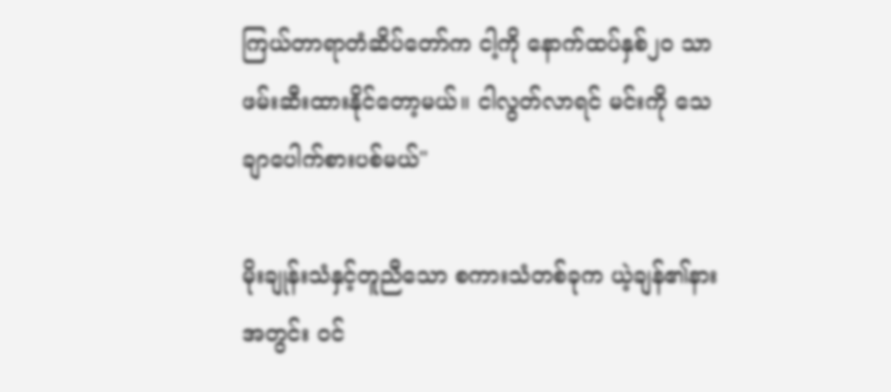ကြယ်တာရာတံဆိပ်တော်က ငါ့ကို နောက်ထပ်နှစ်၂၀ သာ ဖမ်းဆီးထားနိုင်တော့မယ်။ ငါလွတ်လာရင် မင်းကို သေချာပေါက်စားပစ်မယ်"

မိုးချုန်းသံနှင့်တူညီသော စကားသံတစ်ခုက ယဲ့ချန်၏နားအတွင်း ဝင်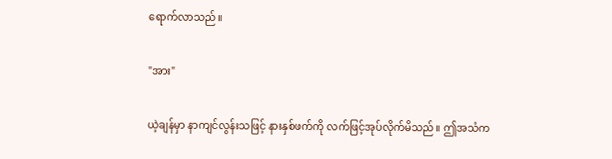ရောက်လာသည်။

"အား"

ယဲ့ချန်မှာ နာကျင်လွန်းသဖြင့် နားနှစ်ဖက်ကို လက်ဖြင့်အုပ်လိုက်မိသည်။ ဤအသံက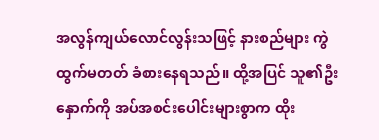အလွန်ကျယ်လောင်လွန်းသဖြင့် နားစည်များ ကွဲထွက်မတတ် ခံစားနေရသည်။ ထို့အပြင် သူ၏ဦးနှောက်ကို အပ်အစင်းပေါင်းများစွာက ထိုး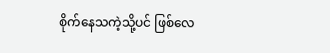စိုက်နေသကဲ့သို့ပင် ဖြစ်လေ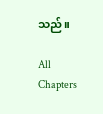သည်။

All Chapters